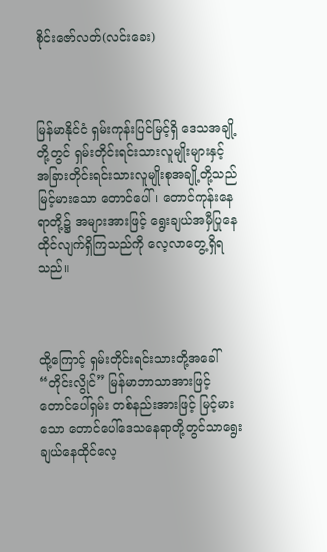စိုင်းဇော်လတ်(လင်းခေး)



မြန်မာနိုင်ငံ ရှမ်းကုန်းပြင်မြင့်ရှိ ဒေသအချို့တို့တွင် ရှမ်းတိုင်းရင်းသားလူမျိုးများနှင့် အခြားတိုင်းရင်းသားလူမျိုးစုအချို့တို့သည် မြင့်မားသော တောင်ပေါ်၊ တောင်ကုန်းနေရာတို့၌ အများအားဖြင့် ရွေးချယ်အမှီပြုနေထိုင်လျက်ရှိကြသည်ကို လေ့လာတွေ့ရှိရသည်။



ထို့ကြောင့် ရှမ်းတိုင်းရင်းသားတို့အခေါ် “တိုင်းလွိုင်” မြန်မာဘာသာအားဖြင့်တောင်ပေါ်ရှမ်း တစ်နည်းအားဖြင့် မြင့်မားသော တောင်ပေါ်ဒေသနေရာတို့တွင်သာရွေးချယ်နေထိုင်လေ့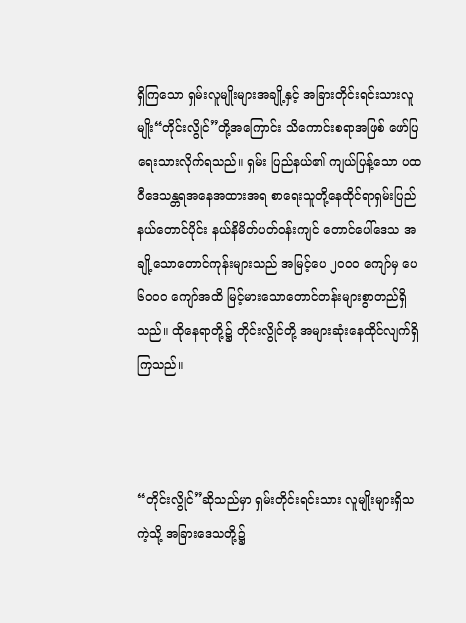ရှိကြသော ရှမ်းလူမျိုးများအချို့နှင့် အခြားတိုင်းရင်းသားလူမျိုး“တိုင်းလွိုင်”တို့အကြောင်း သိကောင်းစရာအဖြစ် ဖော်ပြရေးသားလိုက်ရသည်။ ရှမ်း ပြည်နယ်၏ ကျယ်ပြန့်သော ပထဝီဒေသန္တရအနေအထားအရ စာရေးသူတို့နေထိုင်ရာရှမ်းပြည်နယ်တောင်ပိုင်း နယ်နိမိတ်ပတ်ဝန်းကျင် တောင်ပေါ်ဒေသ အချို့သောတောင်ကုန်းများသည် အမြင့်ပေ ၂၀ဝဝ ကျော်မှ ပေ ၆၀ဝဝ ကျော်အထိ မြင့်မားသောတောင်တန်းများစွာတည်ရှိသည်။ ထိုနေရာတို့၌ တိုင်းလွိုင်တို့ အများဆုံးနေထိုင်လျက်ရှိကြသည်။



“တိုင်းလွိုင်”ဆိုသည်မှာ ရှမ်းတိုင်းရင်းသား လူမျိုးများရှိသကဲ့သို့ အခြားဒေသတို့၌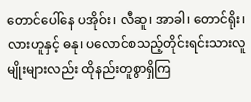တောင်ပေါ်နေ ပအိုဝ်း၊ လီဆူ၊ အာခါ၊ တောင်ရိုး၊ လားဟူနှင့် ဓနု၊ ပလောင်စသည့်တိုင်းရင်းသားလူမျိုးများလည်း ထိုနည်းတူစွာရှိကြ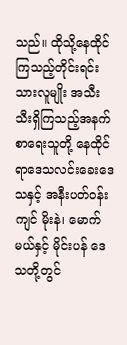သည်။ ထိုသို့နေထိုင်ကြသည့်တိုင်းရင်းသားလူမျိုး အသီးသီးရှိကြသည့်အနက် စာရေးသူတို့ နေထိုင်ရာဒေသလင်းခေးဒေသနှင့် အနီးပတ်ဝန်းကျင် မိုးနဲ၊ မောက်မယ်နှင့် မိုင်းပန် ဒေသတို့တွင်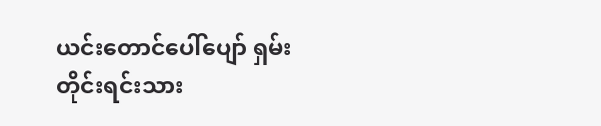ယင်းတောင်ပေါ်ပျော် ရှမ်းတိုင်းရင်းသား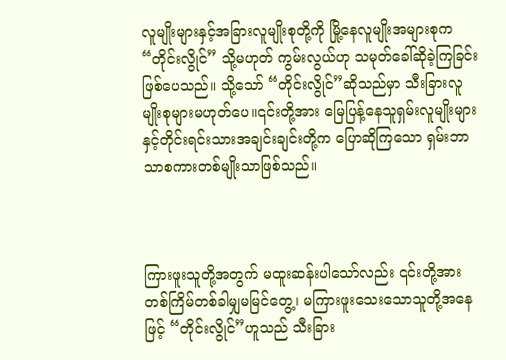လူမျိုးများနှင့်အခြားလူမျိုးစုတို့ကို မြို့နေလူမျိုးအများစုက “တိုင်းလွိုင်” သို့မဟုတ် ကွမ်းလွယ်ဟု သမုတ်ခေါ်ဆိုခဲ့ကြခြင်းဖြစ်ပေသည်။ သို့သော် “တိုင်းလွိုင်”ဆိုသည်မှာ သီးခြားလူမျိုးစုများမဟုတ်ပေ။၎င်းတို့အား မြေပြန့်နေသူရှမ်းလူမျိုးများနှင့်တိုင်းရင်းသားအချင်းချင်းတို့က ပြောဆိုကြသော ရှမ်းဘာသာစကားတစ်မျိုးသာဖြစ်သည်။



ကြားဖူးသူတို့အတွက် မထူးဆန်းပါသော်လည်း ၎င်းတို့အားတစ်ကြိမ်တစ်ခါမျှမမြင်တွေ့၊ မကြားဖူးသေးသောသူတို့အနေဖြင့် “တိုင်းလွိုင်”ဟူသည် သီးခြား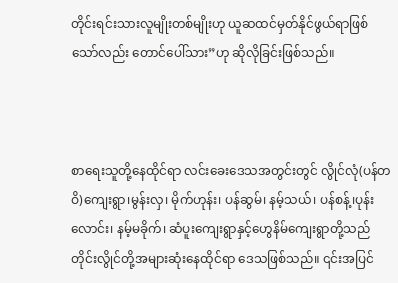တိုင်းရင်းသားလူမျိုးတစ်မျိုးဟု ယူဆထင်မှတ်နိုင်ဖွယ်ရာဖြစ်သော်လည်း တောင်ပေါ်သား”ဟု ဆိုလိုခြင်းဖြစ်သည်။



စာရေးသူတို့နေထိုင်ရာ လင်းခေးဒေသအတွင်းတွင် လွိုင်လုံ(ပန်တဝိ)ကျေးရွာ၊မွန်းလှ၊ မိုက်ဟုန်း၊ ပန်ဆွမ်၊ နမ့်သယ်၊ ပန်စန့်၊ပုန်းလောင်း၊ နမ့်မခိုက်၊ ဆံပူးကျေးရွာနှင့်ဟွေနိမ်ကျေးရွာတို့သည် တိုင်းလွိုင်တို့အများဆုံးနေထိုင်ရာ ဒေသဖြစ်သည်။ ၎င်းအပြင်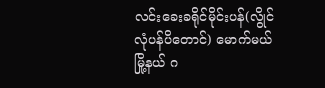လင်းခေးခရိုင်မိုင်းပန်(လွိုင်လုံပန်ပိတောင်) မောက်မယ်မြို့နယ် ဂ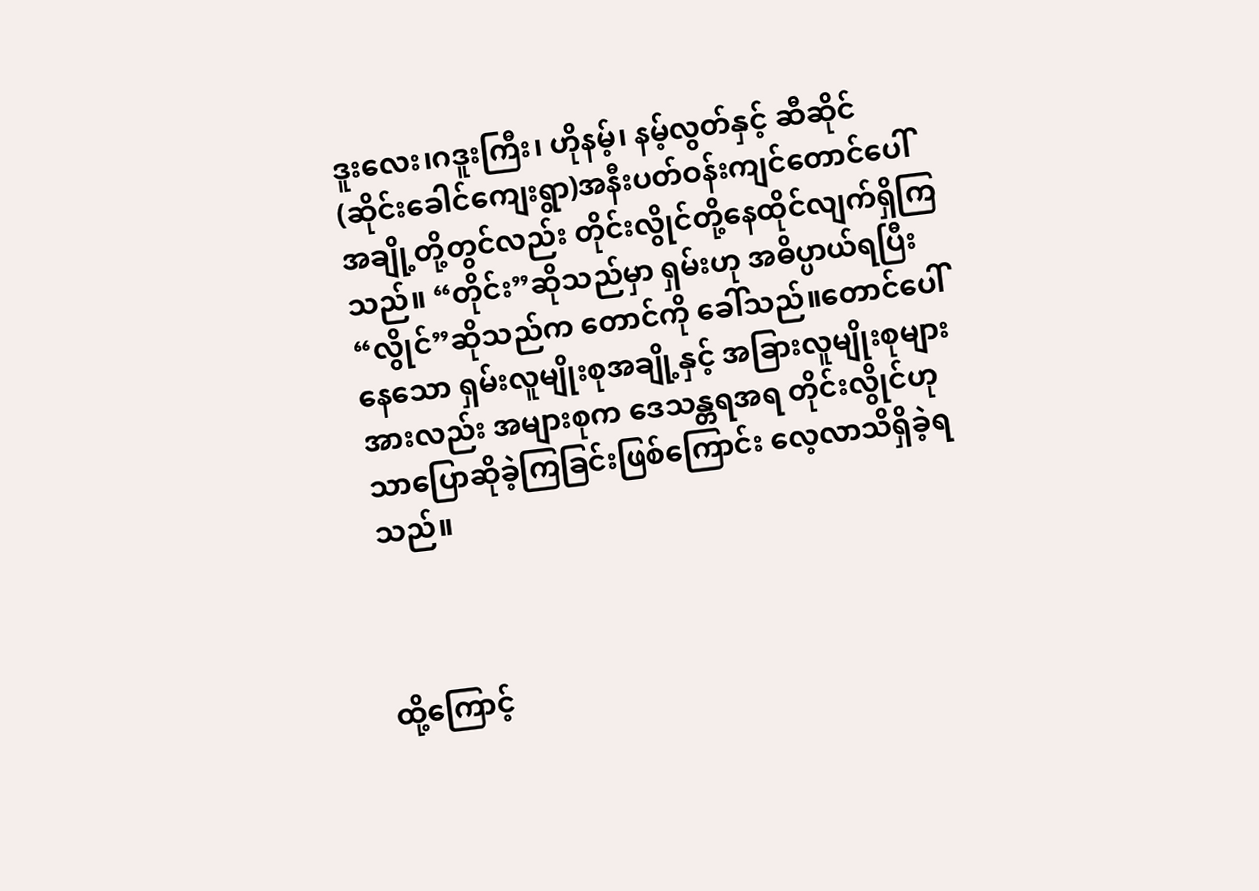ဒူးလေး၊ဂဒူးကြီး၊ ဟိုနမ့်၊ နမ့်လွတ်နှင့် ဆီဆိုင် (ဆိုင်းခေါင်ကျေးရွာ)အနီးပတ်ဝန်းကျင်တောင်ပေါ်အချို့တို့တွင်လည်း တိုင်းလွိုင်တို့နေထိုင်လျက်ရှိကြသည်။ “တိုင်း”ဆိုသည်မှာ ရှမ်းဟု အဓိပ္ပာယ်ရပြီး “လွိုင်”ဆိုသည်က တောင်ကို ခေါ်သည်။တောင်ပေါ်နေသော ရှမ်းလူမျိုးစုအချို့နှင့် အခြားလူမျိုးစုများအားလည်း အများစုက ဒေသန္တရအရ တိုင်းလွိုင်ဟုသာပြောဆိုခဲ့ကြခြင်းဖြစ်ကြောင်း လေ့လာသိရှိခဲ့ရသည်။



ထို့ကြောင့်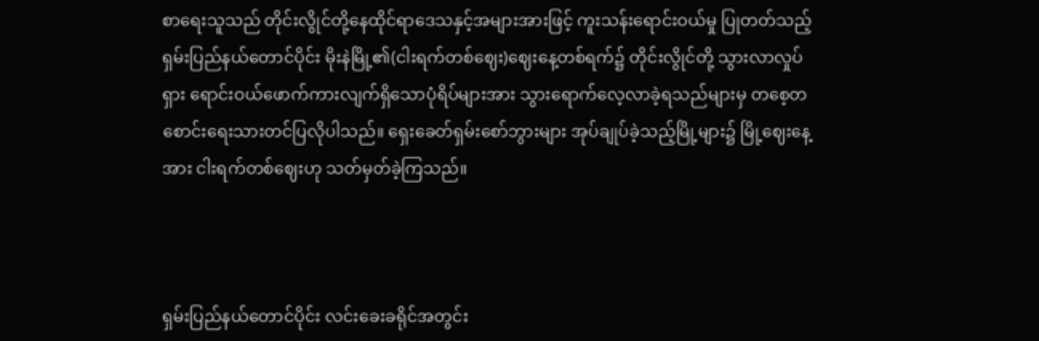စာရေးသူသည် တိုင်းလွိုင်တို့နေထိုင်ရာဒေသနှင့်အများအားဖြင့် ကူးသန်းရောင်းဝယ်မှု ပြုတတ်သည့် ရှမ်းပြည်နယ်တောင်ပိုင်း မိုးနဲမြို့၏(ငါးရက်တစ်ဈေး)ဈေးနေ့တစ်ရက်၌ တိုင်းလွိုင်တို့ သွားလာလှုပ်ရှား ရောင်းဝယ်ဖောက်ကားလျက်ရှိသောပုံရိပ်များအား သွားရောက်လေ့လာခဲ့ရသည်များမှ တစေ့တစောင်းရေးသားတင်ပြလိုပါသည်။ ရှေးခေတ်ရှမ်းစော်ဘွားများ အုပ်ချုပ်ခဲ့သည့်မြို့များ၌ မြို့ဈေးနေ့အား ငါးရက်တစ်ဈေးဟု သတ်မှတ်ခဲ့ကြသည်။



ရှမ်းပြည်နယ်တောင်ပိုင်း လင်းခေးခရိုင်အတွင်း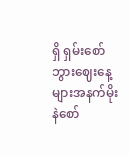ရှိ ရှမ်းစော်ဘွားဈေးနေ့များအနက်မိုးနဲစော်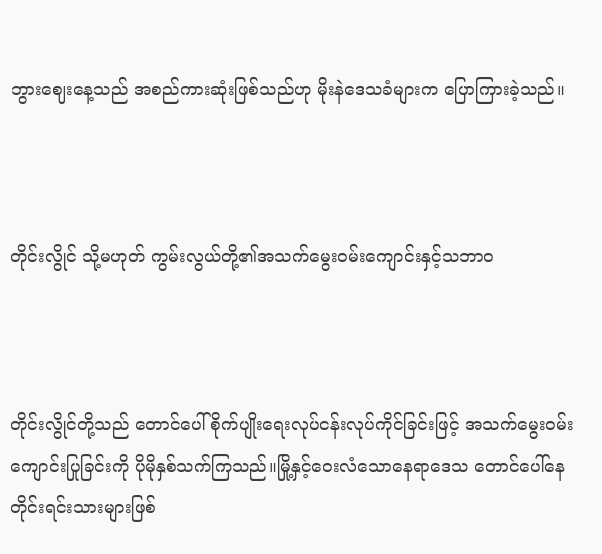ဘွားဈေးနေ့သည် အစည်ကားဆုံးဖြစ်သည်ဟု မိုးနဲဒေသခံများက ပြောကြားခဲ့သည်။



တိုင်းလွိုင် သို့မဟုတ် ကွမ်းလွယ်တို့၏အသက်မွေးဝမ်းကျောင်းနှင့်သဘာဝ



တိုင်းလွိုင်တို့သည် တောင်ပေါ်စိုက်ပျိုးရေးလုပ်ငန်းလုပ်ကိုင်ခြင်းဖြင့် အသက်မွေးဝမ်းကျောင်းပြုခြင်းကို ပိုမိုနှစ်သက်ကြသည်။မြို့နှင့်ဝေးလံသောနေရာဒေသ တောင်ပေါ်နေတိုင်းရင်းသားများဖြစ်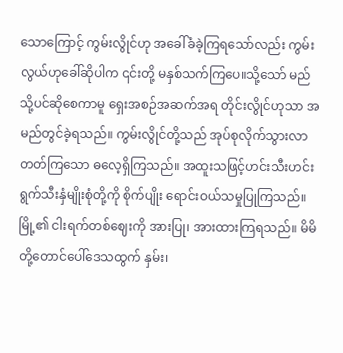သောကြောင့် ကွမ်းလွိုင်ဟု အခေါ်ခံခဲ့ကြရသော်လည်း ကွမ်းလွယ်ဟုခေါ်ဆိုပါက ၎င်းတို့ မနှစ်သက်ကြပေ။သို့သော် မည်သို့ပင်ဆိုစေကာမူ ရှေးအစဉ်အဆက်အရ တိုင်းလွိုင်ဟုသာ အမည်တွင်ခဲ့ရသည်။ ကွမ်းလွိုင်တို့သည် အုပ်စုလိုက်သွားလာတတ်ကြသော ဓလေ့ရှိကြသည်။ အထူးသဖြင့်ဟင်းသီးဟင်းရွက်သီးနှံမျိုးစုံတို့ကို စိုက်ပျိုး ရောင်းဝယ်သမှုပြုကြသည်။ မြို့၏ ငါးရက်တစ်ဈေးကို အားပြု၊ အားထားကြရသည်။ မိမိတို့တောင်ပေါ်ဒေသထွက် နှမ်း၊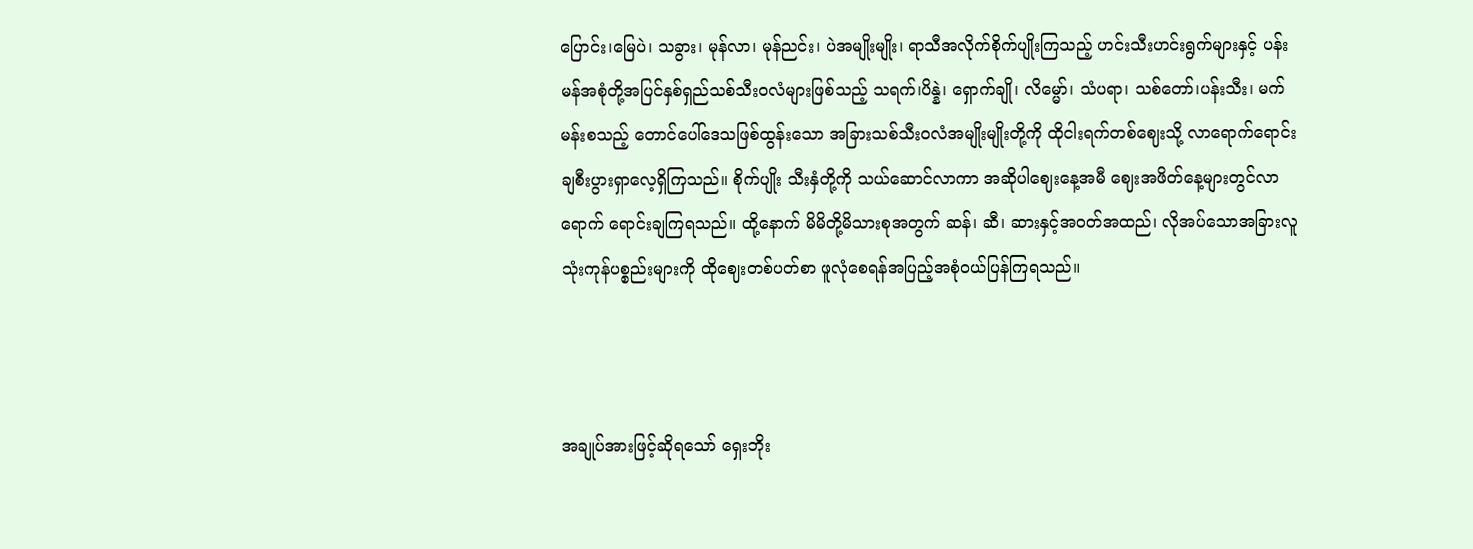ပြောင်း၊မြေပဲ၊ သခွား၊ မုန်လာ၊ မုန်ညင်း၊ ပဲအမျိုးမျိုး၊ ရာသီအလိုက်စိုက်ပျိုးကြသည့် ဟင်းသီးဟင်းရွက်များနှင့် ပန်းမန်အစုံတို့အပြင်နှစ်ရှည်သစ်သီးဝလံများဖြစ်သည့် သရက်၊ပိန္နဲ၊ ရှောက်ချို၊ လိမ္မော်၊ သံပရာ၊ သစ်တော်၊ပန်းသီး၊ မက်မန်းစသည့် တောင်ပေါ်ဒေသဖြစ်ထွန်းသော အခြားသစ်သီးဝလံအမျိုးမျိုးတို့ကို ထိုငါးရက်တစ်ဈေးသို့ လာရောက်ရောင်းချစီးပွားရှာလေ့ရှိကြသည်။ စိုက်ပျိုး သီးနှံတို့ကို သယ်ဆောင်လာကာ အဆိုပါဈေးနေ့အမီ ဈေးအဖိတ်နေ့များတွင်လာရောက် ရောင်းချကြရသည်။ ထို့နောက် မိမိတို့မိသားစုအတွက် ဆန်၊ ဆီ၊ ဆားနှင့်အဝတ်အထည်၊ လိုအပ်သောအခြားလူသုံးကုန်ပစ္စည်းများကို ထိုဈေးတစ်ပတ်စာ ဖူလုံစေရန်အပြည့်အစုံဝယ်ပြန်ကြရသည်။



အချုပ်အားဖြင့်ဆိုရသော် ရှေးဘိုး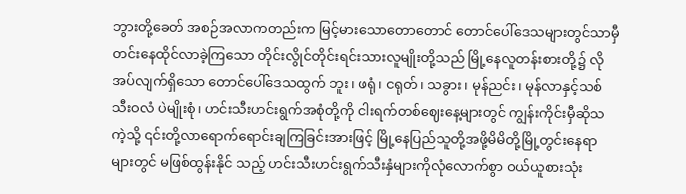ဘွားတို့ခေတ် အစဉ်အလာကတည်းက မြင့်မားသောတောတောင် တောင်ပေါ်ဒေသများတွင်သာမှီတင်းနေထိုင်လာခဲ့ကြသော တိုင်းလွိုင်တိုင်းရင်းသားလူမျိုးတို့သည် မြို့နေလူတန်းစားတို့၌ လိုအပ်လျက်ရှိသော တောင်ပေါ်ဒေသထွက် ဘူး၊ ဖရုံ၊ ငရုတ်၊ သခွား၊ မုန်ညင်း၊ မုန်လာနှင့်သစ်သီးဝလံ ပဲမျိုးစုံ၊ ဟင်းသီးဟင်းရွက်အစုံတို့ကို ငါးရက်တစ်ဈေးနေ့များတွင် ကျွန်းကိုင်းမှီဆိုသကဲ့သို့ ၎င်းတို့လာရောက်ရောင်းချကြခြင်းအားဖြင့် မြို့နေပြည်သူတို့အဖို့မိမိတို့မြို့တွင်းနေရာများတွင် မဖြစ်ထွန်းနိုင် သည့် ဟင်းသီးဟင်းရွက်သီးနှံများကိုလုံလောက်စွာ ဝယ်ယူစားသုံး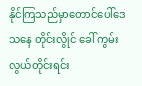နိုင်ကြသည်မှာတောင်ပေါ်ဒေသနေ တိုင်းလွိုင် ခေါ် ကွမ်းလွယ်တိုင်းရင်း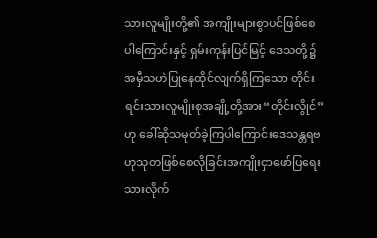သားလူမျိုးတို့၏ အကျိုးများစွာပင်ဖြစ်စေပါကြောင်းနှင့် ရှမ်းကုန်းပြင်မြင့် ဒေသတို့၌ အမှီသဟဲပြုနေထိုင်လျက်ရှိကြသော တိုင်းရင်းသားလူမျိုးစုအချို့တို့အား“တိုင်းလွိုင်”ဟု ခေါ်ဆိုသမုတ်ခဲ့ကြပါကြောင်းဒေသန္တရဗဟုသုတဖြစ်စေလိုခြင်းအကျိုးငှာဖော်ပြရေးသားလိုက်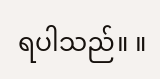ရပါသည်။ ။